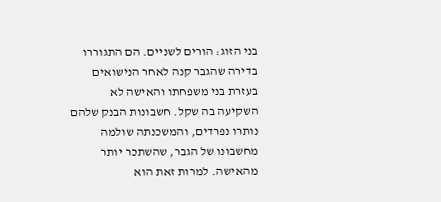בני הזוג: הורים לשניים. הם התגוררו בדירה שהגבר קנה לאחר הנישואים בעזרת בני משפחתו והאישה לא השקיעה בה שקל. חשבונות הבנק שלהם נותרו נפרדים, והמשכנתה שולמה מחשבונו של הגבר, שהשתכר יותר מהאישה. למרות זאת הוא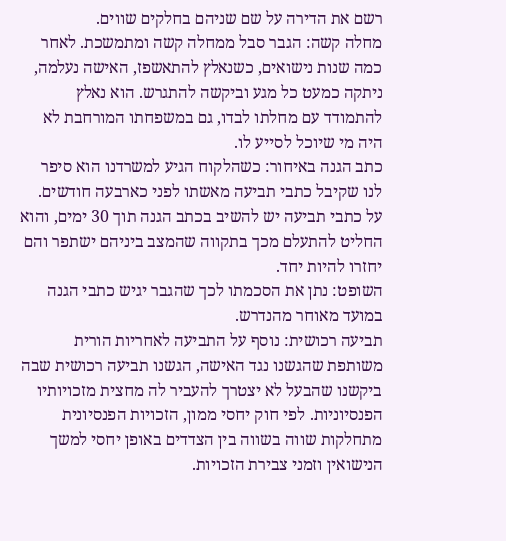רשם את הדירה על שם שניהם בחלקים שווים.
מחלה קשה: הגבר סבל ממחלה קשה ומתמשכת. לאחר כמה שנות נישואים, כשנאלץ להתאשפז, האישה נעלמה, ניתקה כמעט כל מגע וביקשה להתגרש. הוא נאלץ להתמודד עם מחלתו לבדו, גם במשפחתו המורחבת לא היה מי שיוכל לסייע לו.
כתב הגנה באיחור: כשהלקוח הגיע למשרדנו הוא סיפר לנו שקיבל כתבי תביעה מאשתו לפני כארבעה חודשים. על כתבי תביעה יש להשיב בכתב הגנה תוך 30 ימים, והוא החליט להתעלם מכך בתקווה שהמצב ביניהם ישתפר והם יחזרו להיות יחד.
השופט: נתן את הסכמתו לכך שהגבר יגיש כתבי הגנה במועד מאוחר מהנדרש.
תביעה רכושית: נוסף על התביעה לאחריות הורית משותפת שהגשנו נגד האישה, הגשנו תביעה רכושית שבה ביקשנו שהבעל לא יצטרך להעביר לה מחצית מזכויותיו הפנסיוניות. לפי חוק יחסי ממון, הזכויות הפנסיונית מתחלקות שווה בשווה בין הצדדים באופן יחסי למשך הנישואין וזמני צבירת הזכויות.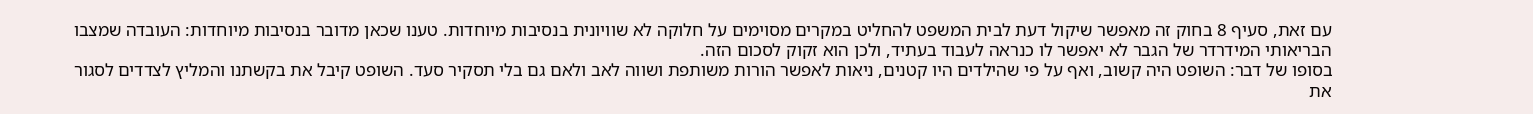עם זאת, סעיף 8 בחוק זה מאפשר שיקול דעת לבית המשפט להחליט במקרים מסוימים על חלוקה לא שוויונית בנסיבות מיוחדות. טענו שכאן מדובר בנסיבות מיוחדות: העובדה שמצבו הבריאותי המידרדר של הגבר לא יאפשר לו כנראה לעבוד בעתיד, ולכן הוא זקוק לסכום הזה.
בסופו של דבר: השופט היה קשוב, ואף על פי שהילדים היו קטנים, ניאות לאפשר הורות משותפת ושווה לאב ולאם גם בלי תסקיר סעד. השופט קיבל את בקשתנו והמליץ לצדדים לסגור את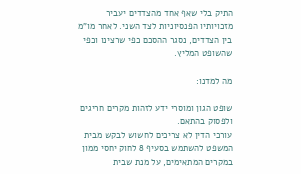התיק בלי שאף אחד מהצדדים יעביר מזכויותיו הפנסיוניות לצד השני. לאחר מו"מ בין הצדדים, נסגר ההסכם כפי שרצינו וכפי שהשופט המליץ.

מה למדנו:

שופט הגון ומוסרי ידע לזהות מקרים חריגים ולפסוק בהתאם.
עורכי הדין לא צריכים לחשוש לבקש מבית המשפט להשתמש בסעיף 8 לחוק יחסי ממון במקרים המתאימים, על מנת שבית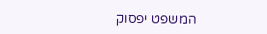המשפט יפסוק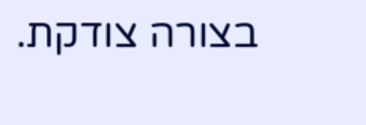בצורה צודקת.